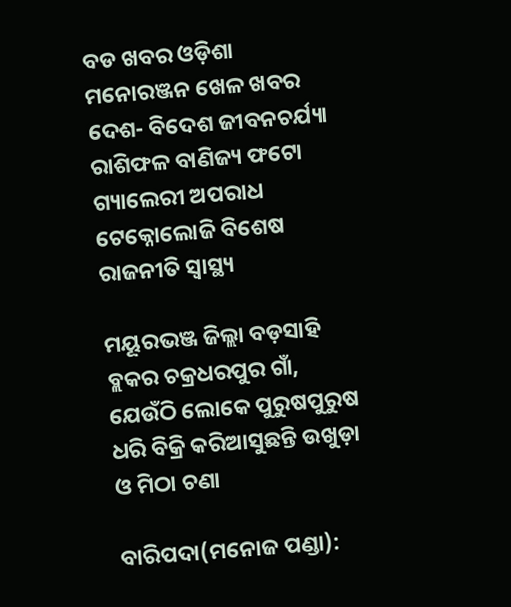ବଡ ଖବର ଓଡ଼ିଶା ମନୋରଞ୍ଜନ ଖେଳ ଖବର ଦେଶ- ବିଦେଶ ଜୀବନଚର୍ଯ୍ୟା ରାଶିଫଳ ବାଣିଜ୍ୟ ଫଟୋ ଗ୍ୟାଲେରୀ ଅପରାଧ ଟେକ୍ନୋଲୋଜି ବିଶେଷ ରାଜନୀତି ସ୍ଵାସ୍ଥ୍ୟ

ମୟୂରଭଞ୍ଜ ଜିଲ୍ଲା ବଡ଼ସାହି ବ୍ଲକର ଚକ୍ରଧରପୁର ଗାଁ, ଯେଉଁଠି ଲୋକେ ପୁରୁଷପୁରୁଷ ଧରି ବିକ୍ରି କରିଆସୁଛନ୍ତି ଉଖୁଡ଼ା ଓ ମିଠା ଚଣା

ବାରିପଦା(ମନୋଜ ପଣ୍ଡା):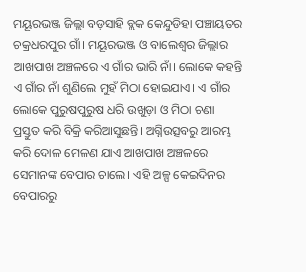ମୟୂରଭଞ୍ଜ ଜିଲ୍ଲା ବଡ଼ସାହି ବ୍ଲକ କେନ୍ଦୁଡିହା ପଞ୍ଚାୟତର ଚକ୍ରଧରପୁର ଗାଁ। ମୟୂରଭଞ୍ଜ ଓ ବାଲେଶ୍ୱର ଜିଲ୍ଲାର ଆଖପାଖ ଅଞ୍ଚଳରେ ଏ ଗାଁର ଭାରି ନାଁ। ଲୋକେ କହନ୍ତି ଏ ଗାଁର ନାଁ ଶୁଣିଲେ ମୁହଁ ମିଠା ହୋଇଯାଏ। ଏ ଗାଁର ଲୋକେ ପୁରୁଷପୁରୁଷ ଧରି ଉଖୁଡ଼ା ଓ ମିଠା ଚଣା ପ୍ରସ୍ତୁତ କରି ବିକ୍ରି କରିଆସୁଛନ୍ତି। ଅଗ୍ନିଉତ୍ସବରୁ ଆରମ୍ଭ କରି ଦୋଳ ମେଳଣ ଯାଏ ଆଖପାଖ ଅଞ୍ଚଳରେ ସେମାନଙ୍କ ବେପାର ଚାଲେ। ଏହି ଅଳ୍ପ କେଇଦିନର ବେପାରରୁ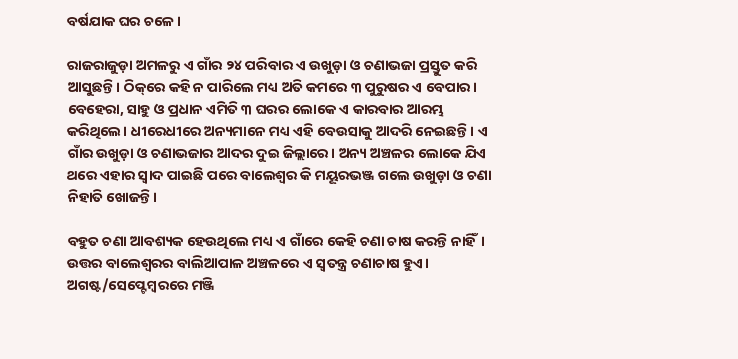ବର୍ଷଯାକ ଘର ଚଳେ।

ରାଜରାଜୁଡ଼ା ଅମଳରୁ ଏ ଗାଁର ୨୪ ପରିବାର ଏ ଉଖୁଡ଼ା ଓ ଚଣାଭଜା ପ୍ରସ୍ତୁତ କରି ଆସୁଛନ୍ତି। ଠିକ୍‌‌ରେ କହି ନ ପାରିଲେ ମଧ୍ୟ ଅତି କମରେ ୩ ପୁରୁଷର ଏ ବେପାର। ବେହେରା, ସାହୁ ଓ ପ୍ରଧାନ ଏମିତି ୩ ଘରର ଲୋକେ ଏ କାରବାର ଆରମ୍ଭ କରିଥିଲେ। ଧୀରେଧୀରେ ଅନ୍ୟମାନେ ମଧ୍ୟ ଏହି ବେଉସାକୁ ଆଦରି ନେଇଛନ୍ତି। ଏ ଗାଁର ଉଖୁଡ଼ା ଓ ଚଣାଭଜାର ଆଦର ଦୁଇ ଜିଲ୍ଲାରେ। ଅନ୍ୟ ଅଞ୍ଚଳର ଲୋକେ ଯିଏ ଥରେ ଏହାର ସ୍ୱାଦ ପାଇଛି ପରେ ବାଲେଶ୍ୱର କି ମୟୂରଭଞ୍ଜ ଗଲେ ଉଖୁଡ଼ା ଓ ଚଣା ନିହାତି ଖୋଜନ୍ତି।

ବହୁତ ଚଣା ଆବଶ୍ୟକ ହେଉଥିଲେ ମଧ୍ୟ ଏ ଗାଁରେ କେହି ଚଣା ଚାଷ କରନ୍ତି ନାହିଁ। ଉତ୍ତର ବାଲେଶ୍ୱରର ବାଲିଆପାଳ ଅଞ୍ଚଳରେ ଏ ସ୍ୱତନ୍ତ୍ର ଚଣାଚାଷ ହୁଏ। ଅଗଷ୍ଟ/ସେପ୍ଟେମ୍ବରରେ ମଞ୍ଜି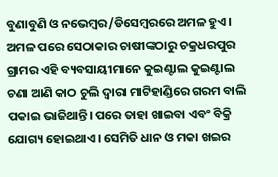ବୁଣାବୁଣି ଓ ନଭେମ୍ବର/ଡିସେମ୍ବରରେ ଅମଳ ହୁଏ। ଅମଳ ପରେ ସେଠାକାର ଚାଷୀଙ୍କଠାରୁ ଚକ୍ରଧରପୁର ଗ୍ରାମର ଏହି ବ୍ୟବସାୟୀମାନେ କୁଇଣ୍ଟାଲ କୁଇଣ୍ଟାଲ ଚଣା ଆଣି କାଠ ଚୁଲି ଦ୍ୱାରା ମାଟିହାଣ୍ଡିରେ ଗରମ ବାଲି ପକାଇ ଭାଜିଥାନ୍ତି। ପରେ ତାହା ଖାଇବା ଏବଂ ବିକ୍ରି ଯୋଗ୍ୟ ହୋଇଥାଏ। ସେମିତି ଧାନ ଓ ମକା ଖଇର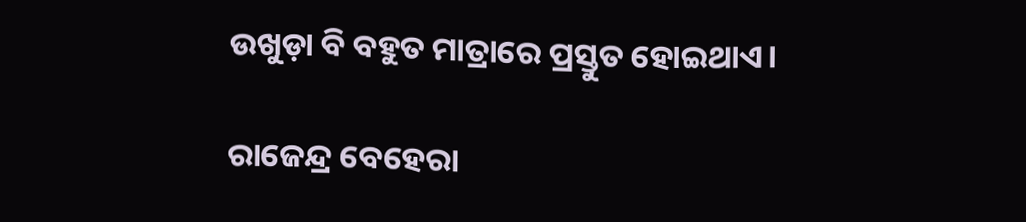ଉଖୁଡ଼ା ବି ବହୁତ ମାତ୍ରାରେ ପ୍ରସ୍ତୁତ ହୋଇଥାଏ।

ରାଜେନ୍ଦ୍ର ବେହେରା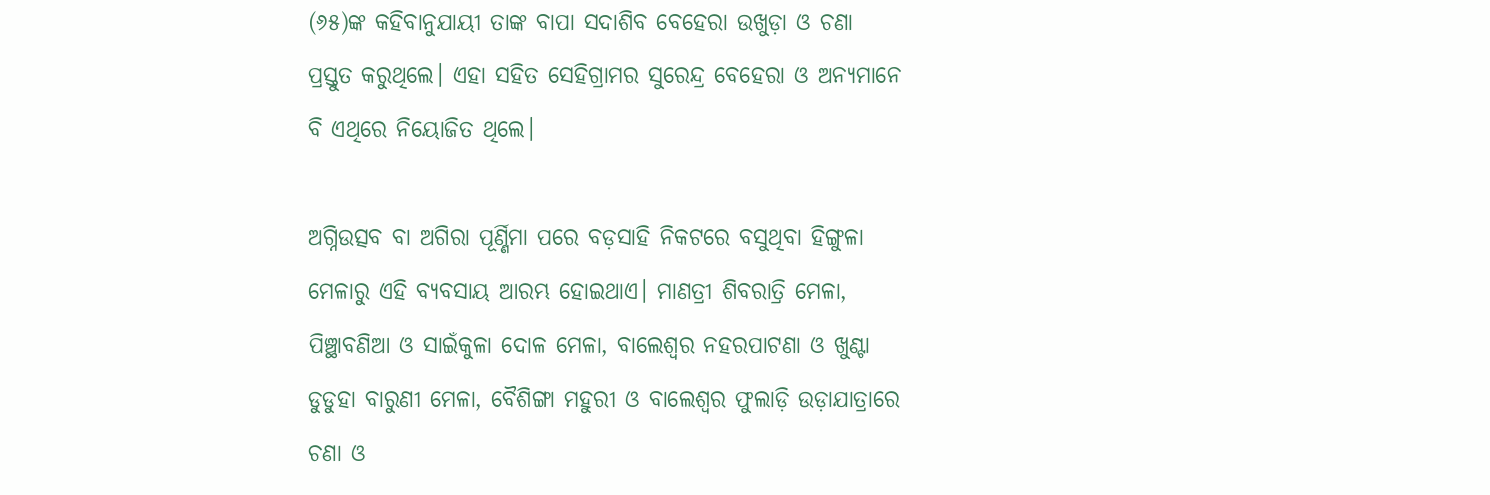(୬୫)ଙ୍କ କହିବାନୁଯାୟୀ ତାଙ୍କ ବାପା ସଦାଶିବ ବେହେରା ଉଖୁଡ଼ା ଓ ଚଣା ପ୍ରସ୍ତୁତ କରୁଥିଲେ। ଏହା ସହିତ ସେହିଗ୍ରାମର ସୁରେନ୍ଦ୍ର ବେହେରା ଓ ଅନ୍ୟମାନେ ବି ଏଥିରେ ନିୟୋଜିତ ଥିଲେ।

ଅଗ୍ନିଉତ୍ସବ ବା ଅଗିରା ପୂର୍ଣ୍ଣିମା ପରେ ବଡ଼ସାହି ନିକଟରେ ବସୁଥିବା ହିଙ୍ଗୁଳା ମେଳାରୁ ଏହି ବ୍ୟବସାୟ ଆରମ୍ଭ ହୋଇଥାଏ। ମାଣତ୍ରୀ ଶିବରାତ୍ରି ମେଳା, ପିଞ୍ଛାବଣିଆ ଓ ସାଇଁକୁଳା ଦୋଳ ମେଳା, ବାଲେଶ୍ୱର ନହରପାଟଣା ଓ ଖୁଣ୍ଟା ଡୁଡୁହା ବାରୁଣୀ ମେଳା, ବୈଶିଙ୍ଗା ମହୁରୀ ଓ ବାଲେଶ୍ୱର ଫୁଲାଡ଼ି ଉଡ଼ାଯାତ୍ରାରେ ଚଣା ଓ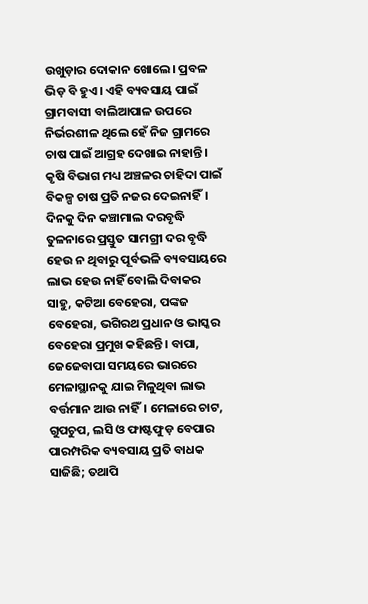ଉଖୁଡ଼ାର ଦୋକାନ ଖୋଲେ। ପ୍ରବଳ ଭିଡ଼ ବି ହୁଏ। ଏହି ବ୍ୟବସାୟ ପାଇଁ ଗ୍ରାମବାସୀ ବାଲିଆପାଳ ଉପରେ ନିର୍ଭରଶୀଳ ଥିଲେ ହେଁ ନିଜ ଗ୍ରାମରେ ଚାଷ ପାଇଁ ଆଗ୍ରହ ଦେଖାଇ ନାହାନ୍ତି। କୃଷି ବିଭାଗ ମଧ୍ୟ ଅଞ୍ଚଳର ଚାହିଦା ପାଇଁ ବିକଳ୍ପ ଚାଷ ପ୍ରତି ନଜର ଦେଇନାହିଁ। ଦିନକୁ ଦିନ କଞ୍ଚାମାଲ ଦରବୃଦ୍ଧି ତୁଳନାରେ ପ୍ରସ୍ତୁତ ସାମଗ୍ରୀ ଦର ବୃଦ୍ଧି ହେଉ ନ ଥିବାରୁ ପୂର୍ବଭଳି ବ୍ୟବସାୟରେ ଲାଭ ହେଉ ନାହିଁ ବୋଲି ଦିବାକର ସାହୁ, କଟିଆ ବେହେରା, ପଙ୍କଜ ବେହେରା, ଭଗିରଥ ପ୍ରଧାନ ଓ ଭାସ୍କର ବେହେରା ପ୍ରମୁଖ କହିଛନ୍ତି। ବାପା, ଜେଜେବାପା ସମୟରେ ଭାରରେ ମେଳାସ୍ଥାନକୁ ଯାଇ ମିଳୁଥିବା ଲାଭ ବର୍ତ୍ତମାନ ଆଉ ନାହିଁ। ମେଳାରେ ଚାଟ, ଗୁପଚୁପ, ଲସି ଓ ଫାଷ୍ଟଫୁଡ଼ ବେପାର ପାରମ୍ପରିକ ବ୍ୟବସାୟ ପ୍ରତି ବାଧକ ସାଜିଛି; ତଥାପି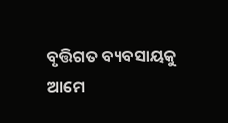ବୃତ୍ତିଗତ ବ୍ୟବସାୟକୁ ଆମେ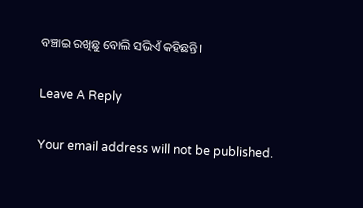ବଞ୍ଚାଇ ରଖିଛୁ ବୋଲି ସଭିଏଁ କହିଛନ୍ତି।

Leave A Reply

Your email address will not be published.